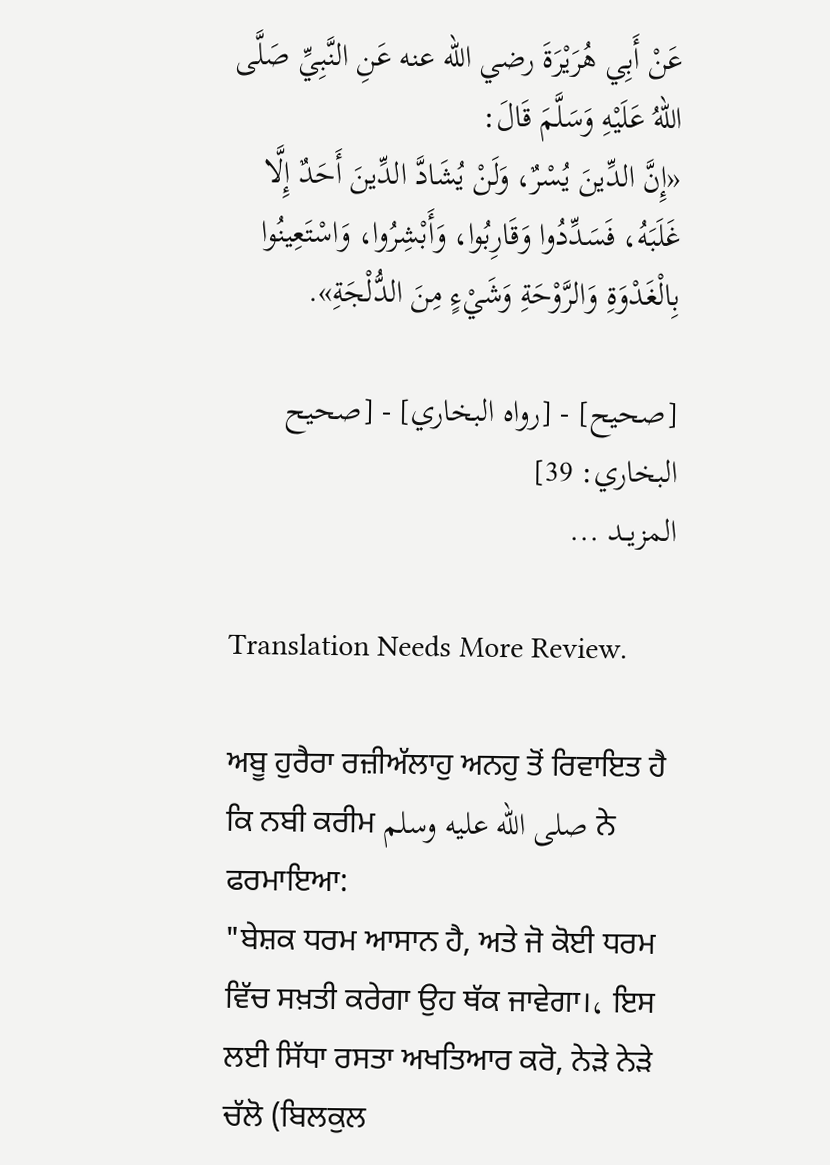عَنْ أَبِي هُرَيْرَةَ رضي الله عنه عَنِ النَّبِيِّ صَلَّى اللهُ عَلَيْهِ وَسَلَّمَ قَالَ:
«إِنَّ الدِّينَ يُسْرٌ، وَلَنْ يُشَادَّ الدِّينَ أَحَدٌ إِلَّا غَلَبَهُ، فَسَدِّدُوا وَقَارِبُوا، وَأَبْشِرُوا، وَاسْتَعِينُوا بِالْغَدْوَةِ وَالرَّوْحَةِ وَشَيْءٍ مِنَ الدُّلْجَةِ».

[صحيح] - [رواه البخاري] - [صحيح البخاري: 39]
المزيــد ...

Translation Needs More Review.

ਅਬੂ ਹੁਰੈਰਾ ਰਜ਼ੀਅੱਲਾਹੁ ਅਨਹੁ ਤੋਂ ਰਿਵਾਇਤ ਹੈ ਕਿ ਨਬੀ ਕਰੀਮ صلى الله عليه وسلم ਨੇ ਫਰਮਾਇਆ:
"ਬੇਸ਼ਕ ਧਰਮ ਆਸਾਨ ਹੈ, ਅਤੇ ਜੋ ਕੋਈ ਧਰਮ ਵਿੱਚ ਸਖ਼ਤੀ ਕਰੇਗਾ ਉਹ ਥੱਕ ਜਾਵੇਗਾ।، ਇਸ ਲਈ ਸਿੱਧਾ ਰਸਤਾ ਅਖਤਿਆਰ ਕਰੋ, ਨੇੜੇ ਨੇੜੇ ਚੱਲੋ (ਬਿਲਕੁਲ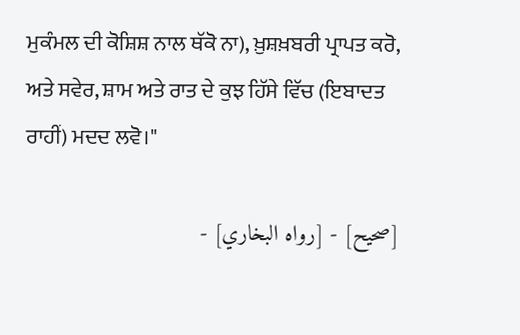ਮੁਕੰਮਲ ਦੀ ਕੋਸ਼ਿਸ਼ ਨਾਲ ਥੱਕੋ ਨਾ), ਖ਼ੁਸ਼ਖ਼ਬਰੀ ਪ੍ਰਾਪਤ ਕਰੋ, ਅਤੇ ਸਵੇਰ, ਸ਼ਾਮ ਅਤੇ ਰਾਤ ਦੇ ਕੁਝ ਹਿੱਸੇ ਵਿੱਚ (ਇਬਾਦਤ ਰਾਹੀਂ) ਮਦਦ ਲਵੋ।"

[صحيح] - [رواه البخاري] -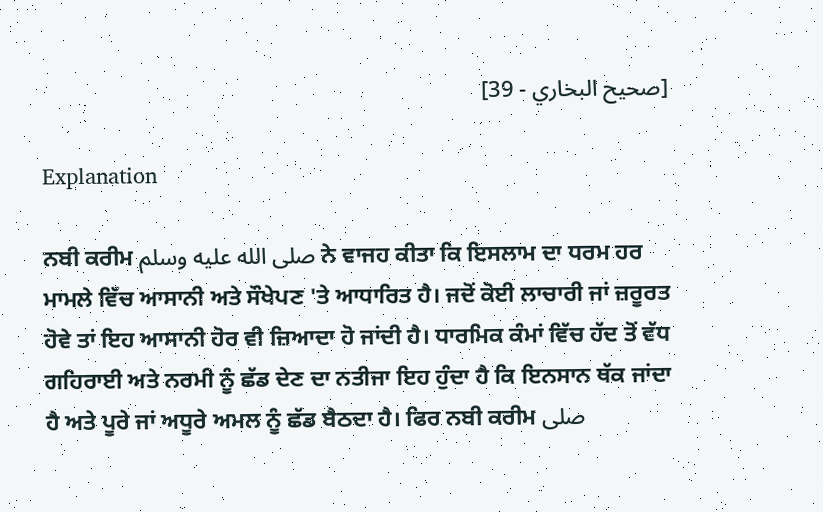[صحيح البخاري - 39]

Explanation

ਨਬੀ ਕਰੀਮ صلى الله عليه وسلم ਨੇ ਵਾਜਹ ਕੀਤਾ ਕਿ ਇਸਲਾਮ ਦਾ ਧਰਮ ਹਰ ਮਾਮਲੇ ਵਿੱਚ ਆਸਾਨੀ ਅਤੇ ਸੌਖੇਪਣ 'ਤੇ ਆਧਾਰਿਤ ਹੈ। ਜਦੋਂ ਕੋਈ ਲਾਚਾਰੀ ਜਾਂ ਜ਼ਰੂਰਤ ਹੋਵੇ ਤਾਂ ਇਹ ਆਸਾਨੀ ਹੋਰ ਵੀ ਜ਼ਿਆਦਾ ਹੋ ਜਾਂਦੀ ਹੈ। ਧਾਰਮਿਕ ਕੰਮਾਂ ਵਿੱਚ ਹੱਦ ਤੋਂ ਵੱਧ ਗਹਿਰਾਈ ਅਤੇ ਨਰਮੀ ਨੂੰ ਛੱਡ ਦੇਣ ਦਾ ਨਤੀਜਾ ਇਹ ਹੁੰਦਾ ਹੈ ਕਿ ਇਨਸਾਨ ਥੱਕ ਜਾਂਦਾ ਹੈ ਅਤੇ ਪੂਰੇ ਜਾਂ ਅਧੂਰੇ ਅਮਲ ਨੂੰ ਛੱਡ ਬੈਠਦਾ ਹੈ। ਫਿਰ ਨਬੀ ਕਰੀਮ صلى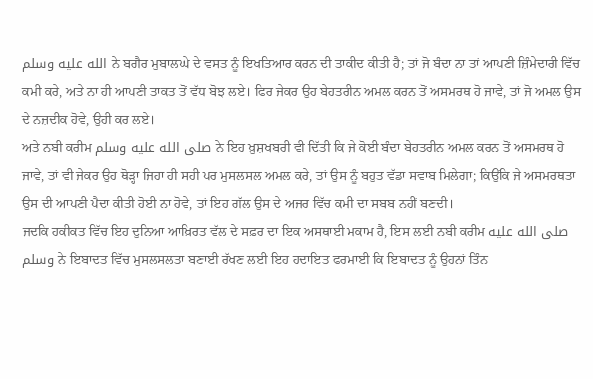الله عليه وسلم ਨੇ ਬਗੈਰ ਮੁਬਾਲਘੇ ਦੇ ਵਸਤ ਨੂੰ ਇਖਤਿਆਰ ਕਰਨ ਦੀ ਤਾਕੀਦ ਕੀਤੀ ਹੈ; ਤਾਂ ਜੋ ਬੰਦਾ ਨਾ ਤਾਂ ਆਪਣੀ ਜ਼ਿੰਮੇਦਾਰੀ ਵਿੱਚ ਕਮੀ ਕਰੇ, ਅਤੇ ਨਾ ਹੀ ਆਪਣੀ ਤਾਕਤ ਤੋਂ ਵੱਧ ਬੋਝ ਲਏ। ਫਿਰ ਜੇਕਰ ਉਹ ਬੇਹਤਰੀਨ ਅਮਲ ਕਰਨ ਤੋਂ ਅਸਮਰਥ ਹੋ ਜਾਵੇ, ਤਾਂ ਜੋ ਅਮਲ ਉਸ ਦੇ ਨਜ਼ਦੀਕ ਹੋਵੇ, ਉਹੀ ਕਰ ਲਏ।
ਅਤੇ ਨਬੀ ਕਰੀਮ صلى الله عليه وسلم ਨੇ ਇਹ ਖ਼ੁਸ਼ਖਬਰੀ ਵੀ ਦਿੱਤੀ ਕਿ ਜੇ ਕੋਈ ਬੰਦਾ ਬੇਹਤਰੀਨ ਅਮਲ ਕਰਨ ਤੋਂ ਅਸਮਰਥ ਹੋ ਜਾਵੇ, ਤਾਂ ਵੀ ਜੇਕਰ ਉਹ ਥੋੜ੍ਹਾ ਜਿਹਾ ਹੀ ਸਹੀ ਪਰ ਮੁਸਲਸਲ ਅਮਲ ਕਰੇ, ਤਾਂ ਉਸ ਨੂੰ ਬਹੁਤ ਵੱਡਾ ਸਵਾਬ ਮਿਲੇਗਾ; ਕਿਉਂਕਿ ਜੇ ਅਸਮਰਥਤਾ ਉਸ ਦੀ ਆਪਣੀ ਪੈਦਾ ਕੀਤੀ ਹੋਈ ਨਾ ਹੋਵੇ, ਤਾਂ ਇਹ ਗੱਲ ਉਸ ਦੇ ਅਜਰ ਵਿੱਚ ਕਮੀ ਦਾ ਸਬਬ ਨਹੀਂ ਬਣਦੀ।
ਜਦਕਿ ਹਕੀਕਤ ਵਿੱਚ ਇਹ ਦੁਨਿਆ ਆਖ਼ਿਰਤ ਵੱਲ ਦੇ ਸਫ਼ਰ ਦਾ ਇਕ ਅਸਥਾਈ ਮਕਾਮ ਹੈ, ਇਸ ਲਈ ਨਬੀ ਕਰੀਮ صلى الله عليه وسلم ਨੇ ਇਬਾਦਤ ਵਿੱਚ ਮੁਸਲਸਲਤਾ ਬਣਾਈ ਰੱਖਣ ਲਈ ਇਹ ਹਦਾਇਤ ਫਰਮਾਈ ਕਿ ਇਬਾਦਤ ਨੂੰ ਉਹਨਾਂ ਤਿੰਨ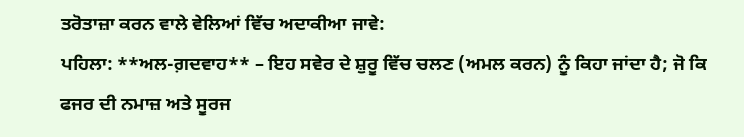ਤਰੋਤਾਜ਼ਾ ਕਰਨ ਵਾਲੇ ਵੇਲਿਆਂ ਵਿੱਚ ਅਦਾਕੀਆ ਜਾਵੇ:
ਪਹਿਲਾ: **ਅਲ-ਗ਼ਦਵਾਹ** – ਇਹ ਸਵੇਰ ਦੇ ਸ਼ੁਰੂ ਵਿੱਚ ਚਲਣ (ਅਮਲ ਕਰਨ) ਨੂੰ ਕਿਹਾ ਜਾਂਦਾ ਹੈ; ਜੋ ਕਿ ਫਜਰ ਦੀ ਨਮਾਜ਼ ਅਤੇ ਸੂਰਜ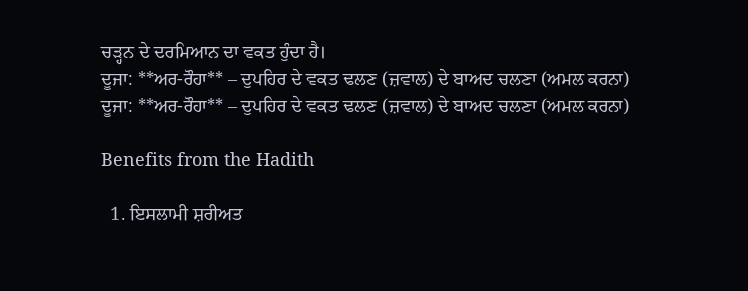ਚੜ੍ਹਨ ਦੇ ਦਰਮਿਆਨ ਦਾ ਵਕਤ ਹੁੰਦਾ ਹੈ।
ਦੂਜਾ: **ਅਰ-ਰੌਹਾ** – ਦੁਪਹਿਰ ਦੇ ਵਕਤ ਢਲਣ (ਜ਼ਵਾਲ) ਦੇ ਬਾਅਦ ਚਲਣਾ (ਅਮਲ ਕਰਨਾ)
ਦੂਜਾ: **ਅਰ-ਰੌਹਾ** – ਦੁਪਹਿਰ ਦੇ ਵਕਤ ਢਲਣ (ਜ਼ਵਾਲ) ਦੇ ਬਾਅਦ ਚਲਣਾ (ਅਮਲ ਕਰਨਾ)

Benefits from the Hadith

  1. ਇਸਲਾਮੀ ਸ਼ਰੀਅਤ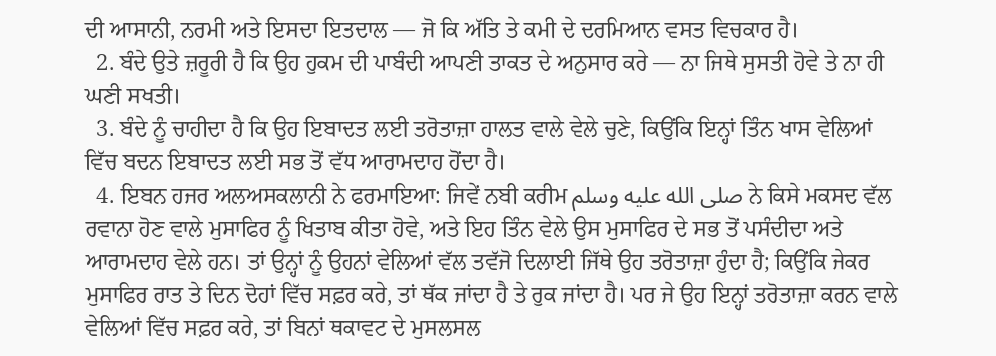ਦੀ ਆਸਾਨੀ, ਨਰਮੀ ਅਤੇ ਇਸਦਾ ਇਤਦਾਲ — ਜੋ ਕਿ ਅੱਤਿ ਤੇ ਕਮੀ ਦੇ ਦਰਮਿਆਨ ਵਸਤ ਵਿਚਕਾਰ ਹੈ।
  2. ਬੰਦੇ ਉਤੇ ਜ਼ਰੂਰੀ ਹੈ ਕਿ ਉਹ ਹੁਕਮ ਦੀ ਪਾਬੰਦੀ ਆਪਣੀ ਤਾਕਤ ਦੇ ਅਨੁਸਾਰ ਕਰੇ — ਨਾ ਜਿਥੇ ਸੁਸਤੀ ਹੋਵੇ ਤੇ ਨਾ ਹੀ ਘਣੀ ਸਖਤੀ।
  3. ਬੰਦੇ ਨੂੰ ਚਾਹੀਦਾ ਹੈ ਕਿ ਉਹ ਇਬਾਦਤ ਲਈ ਤਰੋਤਾਜ਼ਾ ਹਾਲਤ ਵਾਲੇ ਵੇਲੇ ਚੁਣੇ, ਕਿਉਂਕਿ ਇਨ੍ਹਾਂ ਤਿੰਨ ਖਾਸ ਵੇਲਿਆਂ ਵਿੱਚ ਬਦਨ ਇਬਾਦਤ ਲਈ ਸਭ ਤੋਂ ਵੱਧ ਆਰਾਮਦਾਹ ਹੋਂਦਾ ਹੈ।
  4. ਇਬਨ ਹਜਰ ਅਲਅਸਕਲਾਨੀ ਨੇ ਫਰਮਾਇਆ: ਜਿਵੇਂ ਨਬੀ ਕਰੀਮ صلى الله عليه وسلم ਨੇ ਕਿਸੇ ਮਕਸਦ ਵੱਲ ਰਵਾਨਾ ਹੋਣ ਵਾਲੇ ਮੁਸਾਫਿਰ ਨੂੰ ਖਿਤਾਬ ਕੀਤਾ ਹੋਵੇ, ਅਤੇ ਇਹ ਤਿੰਨ ਵੇਲੇ ਉਸ ਮੁਸਾਫਿਰ ਦੇ ਸਭ ਤੋਂ ਪਸੰਦੀਦਾ ਅਤੇ ਆਰਾਮਦਾਹ ਵੇਲੇ ਹਨ। ਤਾਂ ਉਨ੍ਹਾਂ ਨੂੰ ਉਹਨਾਂ ਵੇਲਿਆਂ ਵੱਲ ਤਵੱਜੋ ਦਿਲਾਈ ਜਿੱਥੇ ਉਹ ਤਰੋਤਾਜ਼ਾ ਹੁੰਦਾ ਹੈ; ਕਿਉਂਕਿ ਜੇਕਰ ਮੁਸਾਫਿਰ ਰਾਤ ਤੇ ਦਿਨ ਦੋਹਾਂ ਵਿੱਚ ਸਫ਼ਰ ਕਰੇ, ਤਾਂ ਥੱਕ ਜਾਂਦਾ ਹੈ ਤੇ ਰੁਕ ਜਾਂਦਾ ਹੈ। ਪਰ ਜੇ ਉਹ ਇਨ੍ਹਾਂ ਤਰੋਤਾਜ਼ਾ ਕਰਨ ਵਾਲੇ ਵੇਲਿਆਂ ਵਿੱਚ ਸਫ਼ਰ ਕਰੇ, ਤਾਂ ਬਿਨਾਂ ਥਕਾਵਟ ਦੇ ਮੁਸਲਸਲ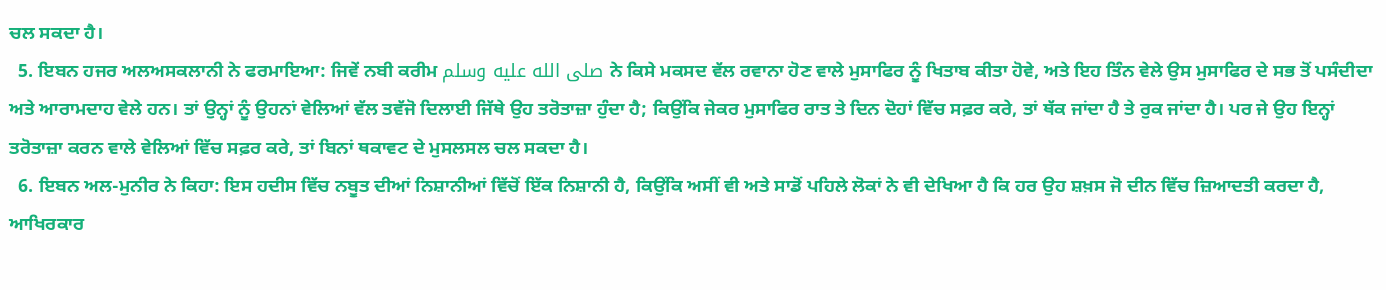ਚਲ ਸਕਦਾ ਹੈ।
  5. ਇਬਨ ਹਜਰ ਅਲਅਸਕਲਾਨੀ ਨੇ ਫਰਮਾਇਆ: ਜਿਵੇਂ ਨਬੀ ਕਰੀਮ صلى الله عليه وسلم ਨੇ ਕਿਸੇ ਮਕਸਦ ਵੱਲ ਰਵਾਨਾ ਹੋਣ ਵਾਲੇ ਮੁਸਾਫਿਰ ਨੂੰ ਖਿਤਾਬ ਕੀਤਾ ਹੋਵੇ, ਅਤੇ ਇਹ ਤਿੰਨ ਵੇਲੇ ਉਸ ਮੁਸਾਫਿਰ ਦੇ ਸਭ ਤੋਂ ਪਸੰਦੀਦਾ ਅਤੇ ਆਰਾਮਦਾਹ ਵੇਲੇ ਹਨ। ਤਾਂ ਉਨ੍ਹਾਂ ਨੂੰ ਉਹਨਾਂ ਵੇਲਿਆਂ ਵੱਲ ਤਵੱਜੋ ਦਿਲਾਈ ਜਿੱਥੇ ਉਹ ਤਰੋਤਾਜ਼ਾ ਹੁੰਦਾ ਹੈ; ਕਿਉਂਕਿ ਜੇਕਰ ਮੁਸਾਫਿਰ ਰਾਤ ਤੇ ਦਿਨ ਦੋਹਾਂ ਵਿੱਚ ਸਫ਼ਰ ਕਰੇ, ਤਾਂ ਥੱਕ ਜਾਂਦਾ ਹੈ ਤੇ ਰੁਕ ਜਾਂਦਾ ਹੈ। ਪਰ ਜੇ ਉਹ ਇਨ੍ਹਾਂ ਤਰੋਤਾਜ਼ਾ ਕਰਨ ਵਾਲੇ ਵੇਲਿਆਂ ਵਿੱਚ ਸਫ਼ਰ ਕਰੇ, ਤਾਂ ਬਿਨਾਂ ਥਕਾਵਟ ਦੇ ਮੁਸਲਸਲ ਚਲ ਸਕਦਾ ਹੈ।
  6. ਇਬਨ ਅਲ-ਮੁਨੀਰ ਨੇ ਕਿਹਾ: ਇਸ ਹਦੀਸ ਵਿੱਚ ਨਬੂਤ ਦੀਆਂ ਨਿਸ਼ਾਨੀਆਂ ਵਿੱਚੋਂ ਇੱਕ ਨਿਸ਼ਾਨੀ ਹੈ, ਕਿਉਂਕਿ ਅਸੀਂ ਵੀ ਅਤੇ ਸਾਡੋਂ ਪਹਿਲੇ ਲੋਕਾਂ ਨੇ ਵੀ ਦੇਖਿਆ ਹੈ ਕਿ ਹਰ ਉਹ ਸ਼ਖ਼ਸ ਜੋ ਦੀਨ ਵਿੱਚ ਜ਼ਿਆਦਤੀ ਕਰਦਾ ਹੈ, ਆਖਿਰਕਾਰ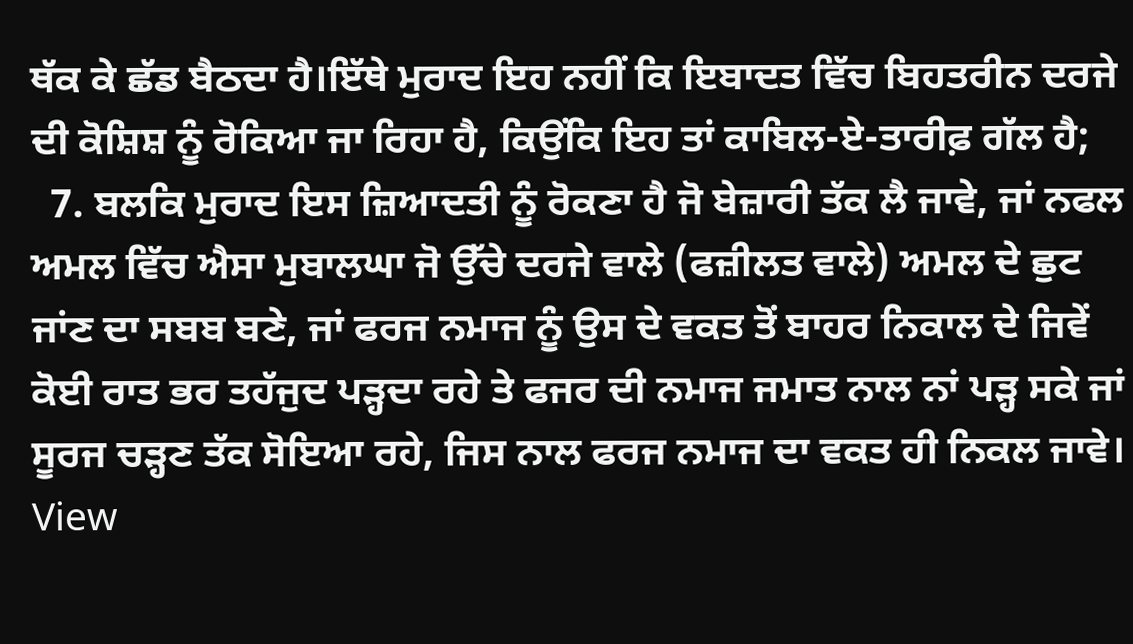ਥੱਕ ਕੇ ਛੱਡ ਬੈਠਦਾ ਹੈ।ਇੱਥੇ ਮੁਰਾਦ ਇਹ ਨਹੀਂ ਕਿ ਇਬਾਦਤ ਵਿੱਚ ਬਿਹਤਰੀਨ ਦਰਜੇ ਦੀ ਕੋਸ਼ਿਸ਼ ਨੂੰ ਰੋਕਿਆ ਜਾ ਰਿਹਾ ਹੈ, ਕਿਉਂਕਿ ਇਹ ਤਾਂ ਕਾਬਿਲ-ਏ-ਤਾਰੀਫ਼ ਗੱਲ ਹੈ;
  7. ਬਲਕਿ ਮੁਰਾਦ ਇਸ ਜ਼ਿਆਦਤੀ ਨੂੰ ਰੋਕਣਾ ਹੈ ਜੋ ਬੇਜ਼ਾਰੀ ਤੱਕ ਲੈ ਜਾਵੇ, ਜਾਂ ਨਫਲ ਅਮਲ ਵਿੱਚ ਐਸਾ ਮੁਬਾਲਘਾ ਜੋ ਉੱਚੇ ਦਰਜੇ ਵਾਲੇ (ਫਜ਼ੀਲਤ ਵਾਲੇ) ਅਮਲ ਦੇ ਛੁਟ ਜਾਂਣ ਦਾ ਸਬਬ ਬਣੇ, ਜਾਂ ਫਰਜ ਨਮਾਜ ਨੂੰ ਉਸ ਦੇ ਵਕਤ ਤੋਂ ਬਾਹਰ ਨਿਕਾਲ ਦੇ ਜਿਵੇਂ ਕੋਈ ਰਾਤ ਭਰ ਤਹੱਜੁਦ ਪੜ੍ਹਦਾ ਰਹੇ ਤੇ ਫਜਰ ਦੀ ਨਮਾਜ ਜਮਾਤ ਨਾਲ ਨਾਂ ਪੜ੍ਹ ਸਕੇ ਜਾਂ ਸੂਰਜ ਚੜ੍ਹਣ ਤੱਕ ਸੋਇਆ ਰਹੇ, ਜਿਸ ਨਾਲ ਫਰਜ ਨਮਾਜ ਦਾ ਵਕਤ ਹੀ ਨਿਕਲ ਜਾਵੇ।
View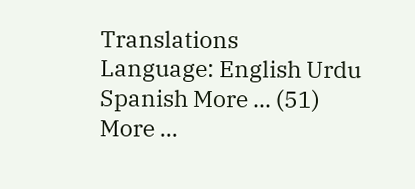Translations
Language: English Urdu Spanish More ... (51)
More ...